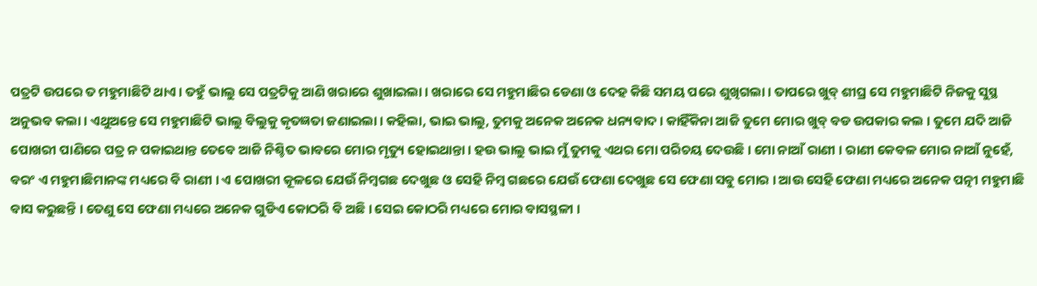ପତ୍ରଟି ଉପରେ ତ ମହୁମାଛିଟି ଥାଏ । ତହୁଁ ଭାଲୁ ସେ ପତ୍ରଟିକୁ ଆଣି ଖରାରେ ଶୁଖାଇଲା । ଖରାରେ ସେ ମହୁମାଛିର ଡେଣା ଓ ଦେହ କିଛି ସମୟ ପରେ ଶୁଖିଗଲା । ତାପରେ ଖୁବ୍ ଶୀଘ୍ର ସେ ମହୁମାଛିଟି ନିଜକୁ ସୁସ୍ଥ ଅନୁଭବ କଲା । ଏଥୁଅନ୍ତେ ସେ ମହୁମାଛିଟି ଭାଲୁ ବିଲୁକୁ କୃତଜ୍ଞତା ଜଣାଇଲା । କହିଲା, ଭାଇ ଭାଲୁ, ତୁମକୁ ଅନେକ ଅନେକ ଧନ୍ୟବାଦ । କାହିଁକିନା ଆଜି ତୁମେ ମୋର ଖୁବ୍ ବଡ ଉପକାର କଲ । ତୁମେ ଯଦି ଆଜି ପୋଖରୀ ପାଣିରେ ପତ୍ର ନ ପକାଇଥାନ୍ତ ତେବେ ଆଜି ନିଶ୍ଚିତ ଭାବରେ ମୋର ମୃତ୍ୟୁ ହୋଇଥାନ୍ତା । ହଉ ଭାଲୁ ଭାଇ ମୁଁ ତୁମକୁ ଏଥର ମୋ ପରିଚୟ ଦେଉଛି । ମୋ ନାଆଁ ରାଣୀ । ରାଣୀ କେବଳ ମୋର ନାଆଁ ନୁହେଁ, ବରଂ ଏ ମହୁମାଛିମାନଙ୍କ ମଧ୍ୟରେ ବି ରାଣୀ । ଏ ପୋଖରୀ କୂଳରେ ଯେଉଁ ନିମ୍ବଗଛ ଦେଖୁଛ ଓ ସେହି ନିମ୍ବ ଗଛରେ ଯେଉଁ ଫେଣା ଦେଖୁଛ ସେ ଫେଣା ସବୁ ମୋର । ଆଉ ସେହି ଫେଣା ମଧ୍ୟରେ ଅନେକ ପତ୍ନୀ ମହୁମାଛି ବାସ କରୁଛନ୍ତି । ତେଣୁ ସେ ଫେଣା ମଧ୍ୟରେ ଅନେକ ଗୁଡିଏ କୋଠରି ବି ଅଛି । ସେଇ କୋଠରି ମଧ୍ୟରେ ମୋର ବାସସ୍ଥଳୀ ।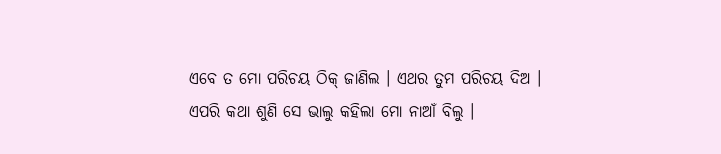ଏବେ ତ ମୋ ପରିଚୟ ଠିକ୍ ଜାଣିଲ । ଏଥର ତୁମ ପରିଚୟ ଦିଅ ।
ଏପରି କଥା ଶୁଣି ସେ ଭାଲୁ କହିଲା ମୋ ନାଆଁ ବିଲୁ ।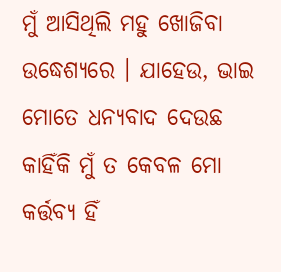ମୁଁ ଆସିଥିଲି ମହୁ ଖୋଜିବା ଉଦ୍ଧେଶ୍ୟରେ । ଯାହେଉ, ଭାଇ ମୋତେ ଧନ୍ୟବାଦ ଦେଉଛ କାହିଁକି ମୁଁ ତ କେବଳ ମୋ କର୍ତ୍ତବ୍ୟ ହିଁ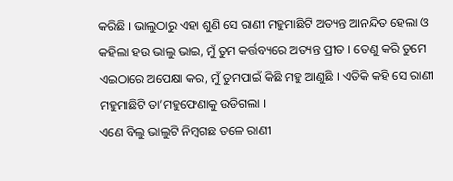କରିଛି । ଭାଲୁଠାରୁ ଏହା ଶୁଣି ସେ ରାଣୀ ମହୁମାଛିଟି ଅତ୍ୟନ୍ତ ଆନନ୍ଦିତ ହେଲା ଓ କହିଲା ହଉ ଭାଲୁ ଭାଇ, ମୁଁ ତୁମ କର୍ତ୍ତବ୍ୟରେ ଅତ୍ୟନ୍ତ ପ୍ରୀତ । ତେଣୁ କରି ତୁମେ ଏଇଠାରେ ଅପେକ୍ଷା କର, ମୁଁ ତୁମପାଇଁ କିଛି ମହୁ ଆଣୁଛି । ଏତିକି କହି ସେ ରାଣୀ ମହୁମାଛିଟି ତା’ମହୁଫେଣାକୁ ଉଡିଗଲା ।
ଏଣେ ବିଲୁ ଭାଲୁଟି ନିମ୍ବଗଛ ତଳେ ରାଣୀ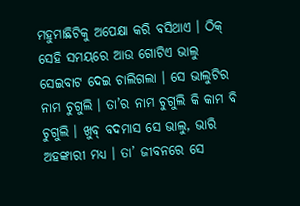ମହୁମାଛିଟିକୁ ଅପେକ୍ଷା କରି ବସିଥାଏ । ଠିକ୍ ସେହି ସମୟରେ ଆଉ ଗୋଟିଏ ଭାଲୁ ସେଇବାଟ ଦେଇ ଚାଲିଗଲା । ସେ ଭାଲୁଟିର ନାମ ଚୁଗୁଲି । ତା’ର ନାମ ଚୁଗୁଲି କି କାମ ବି ଚୁଗୁଲି । ଖୁବ୍ ବଦମାସ ସେ ଭାଲୁ, ଭାରି ଅହଙ୍କାରୀ ମଧ୍ୟ । ତା’ ଜୀବନରେ ସେ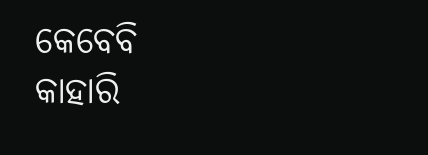କେବେବି କାହାରି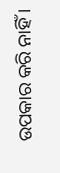ଉପକାର କରି ନାହିଁ ।